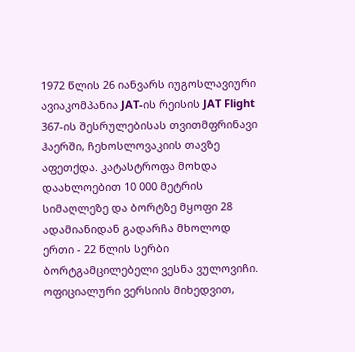1972 წლის 26 იანვარს იუგოსლავიური ავიაკომპანია JAT-ის რეისის JAT Flight 367-ის შესრულებისას თვითმფრინავი ჰაერში, ჩეხოსლოვაკიის თავზე აფეთქდა. კატასტროფა მოხდა დაახლოებით 10 000 მეტრის სიმაღლეზე და ბორტზე მყოფი 28 ადამიანიდან გადარჩა მხოლოდ ერთი - 22 წლის სერბი ბორტგამცილებელი ვესნა ვულოვიჩი.
ოფიციალური ვერსიის მიხედვით,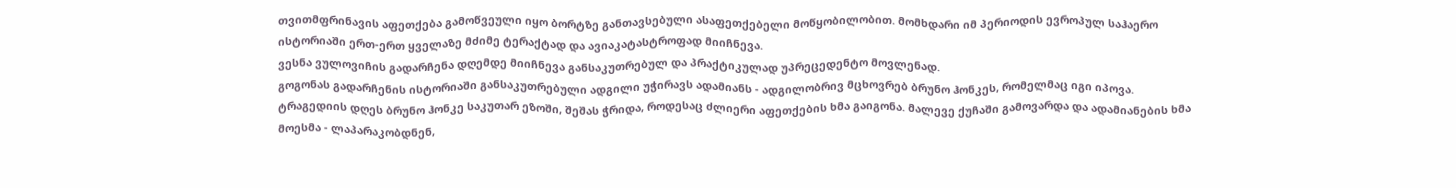თვითმფრინავის აფეთქება გამოწვეული იყო ბორტზე განთავსებული ასაფეთქებელი მოწყობილობით. მომხდარი იმ პერიოდის ევროპულ საჰაერო ისტორიაში ერთ-ერთ ყველაზე მძიმე ტერაქტად და ავიაკატასტროფად მიიჩნევა.
ვესნა ვულოვიჩის გადარჩენა დღემდე მიიჩნევა განსაკუთრებულ და პრაქტიკულად უპრეცედენტო მოვლენად.
გოგონას გადარჩენის ისტორიაში განსაკუთრებული ადგილი უჭირავს ადამიანს - ადგილობრივ მცხოვრებ ბრუნო ჰონკეს, რომელმაც იგი იპოვა.
ტრაგედიის დღეს ბრუნო ჰონკე საკუთარ ეზოში, შეშას ჭრიდა, როდესაც ძლიერი აფეთქების ხმა გაიგონა. მალევე ქუჩაში გამოვარდა და ადამიანების ხმა მოესმა - ლაპარაკობდნენ,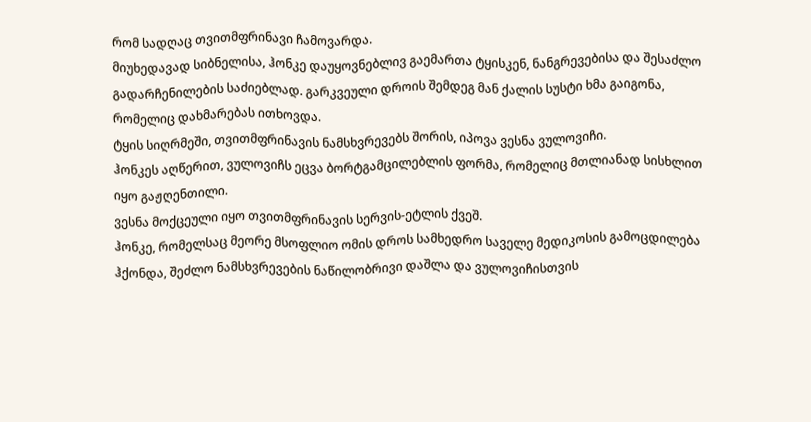რომ სადღაც თვითმფრინავი ჩამოვარდა.
მიუხედავად სიბნელისა, ჰონკე დაუყოვნებლივ გაემართა ტყისკენ, ნანგრევებისა და შესაძლო გადარჩენილების საძიებლად. გარკვეული დროის შემდეგ მან ქალის სუსტი ხმა გაიგონა, რომელიც დახმარებას ითხოვდა.
ტყის სიღრმეში, თვითმფრინავის ნამსხვრევებს შორის, იპოვა ვესნა ვულოვიჩი.
ჰონკეს აღწერით, ვულოვიჩს ეცვა ბორტგამცილებლის ფორმა, რომელიც მთლიანად სისხლით იყო გაჟღენთილი.
ვესნა მოქცეული იყო თვითმფრინავის სერვის-ეტლის ქვეშ.
ჰონკე, რომელსაც მეორე მსოფლიო ომის დროს სამხედრო საველე მედიკოსის გამოცდილება ჰქონდა, შეძლო ნამსხვრევების ნაწილობრივი დაშლა და ვულოვიჩისთვის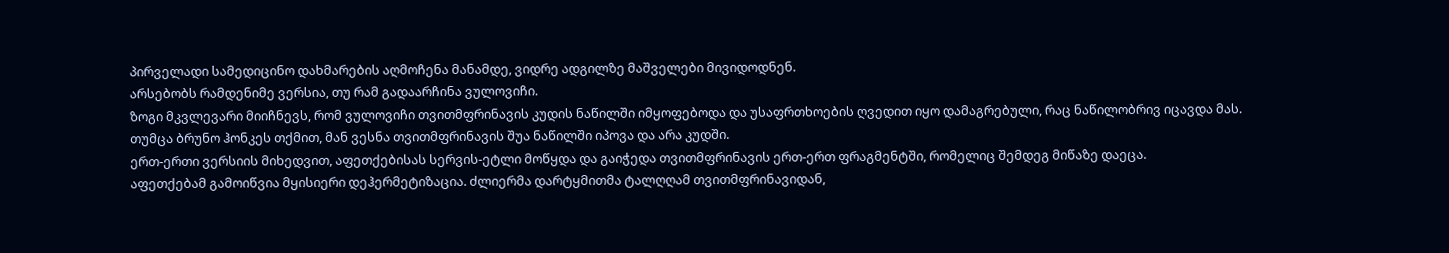პირველადი სამედიცინო დახმარების აღმოჩენა მანამდე, ვიდრე ადგილზე მაშველები მივიდოდნენ.
არსებობს რამდენიმე ვერსია, თუ რამ გადაარჩინა ვულოვიჩი.
ზოგი მკვლევარი მიიჩნევს, რომ ვულოვიჩი თვითმფრინავის კუდის ნაწილში იმყოფებოდა და უსაფრთხოების ღვედით იყო დამაგრებული, რაც ნაწილობრივ იცავდა მას.
თუმცა ბრუნო ჰონკეს თქმით, მან ვესნა თვითმფრინავის შუა ნაწილში იპოვა და არა კუდში.
ერთ-ერთი ვერსიის მიხედვით, აფეთქებისას სერვის-ეტლი მოწყდა და გაიჭედა თვითმფრინავის ერთ-ერთ ფრაგმენტში, რომელიც შემდეგ მიწაზე დაეცა.
აფეთქებამ გამოიწვია მყისიერი დეჰერმეტიზაცია. ძლიერმა დარტყმითმა ტალღღამ თვითმფრინავიდან,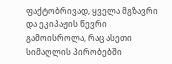ფაქტობრივად, ყველა მგზავრი და ეკიპაჟის წევრი გამოისროლა, რაც ასეთი სიმაღლის პირობებში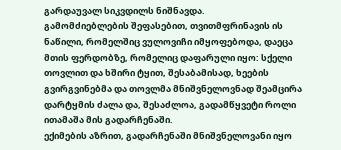გარდაუვალ სიკვდილს ნიშნავდა.
გამომძიებლების შეფასებით, თვითმფრინავის ის ნაწილი, რომელშიც ვულოვიჩი იმყოფებოდა, დაეცა მთის ფერდობზე, რომელიც დაფარული იყო: სქელი თოვლით და ხშირი ტყით, შესაბამისად, ხეების გვირგვინებმა და თოვლმა მნიშვნელოვნად შეამცირა დარტყმის ძალა და, შესაძლოა, გადამწყვეტი როლი ითამაშა მის გადარჩენაში.
ექიმების აზრით, გადარჩენაში მნიშვნელოვანი იყო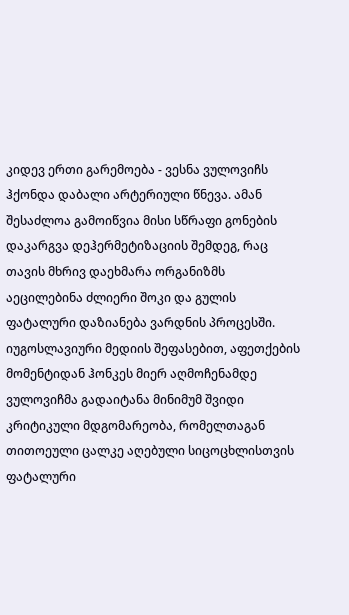კიდევ ერთი გარემოება - ვესნა ვულოვიჩს ჰქონდა დაბალი არტერიული წნევა. ამან შესაძლოა გამოიწვია მისი სწრაფი გონების დაკარგვა დეჰერმეტიზაციის შემდეგ, რაც თავის მხრივ დაეხმარა ორგანიზმს აეცილებინა ძლიერი შოკი და გულის ფატალური დაზიანება ვარდნის პროცესში.
იუგოსლავიური მედიის შეფასებით, აფეთქების მომენტიდან ჰონკეს მიერ აღმოჩენამდე ვულოვიჩმა გადაიტანა მინიმუმ შვიდი კრიტიკული მდგომარეობა, რომელთაგან თითოეული ცალკე აღებული სიცოცხლისთვის ფატალური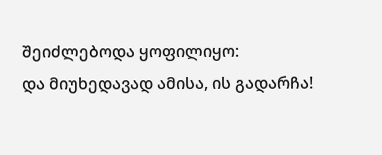შეიძლებოდა ყოფილიყო:
და მიუხედავად ამისა, ის გადარჩა!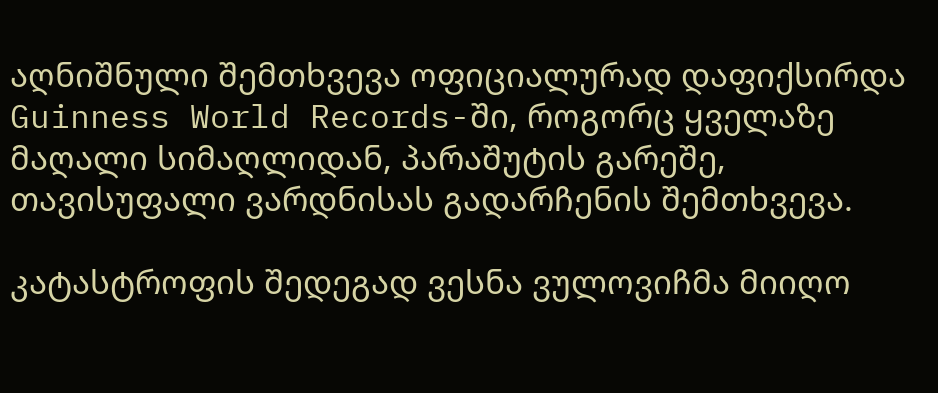აღნიშნული შემთხვევა ოფიციალურად დაფიქსირდა Guinness World Records-ში, როგორც ყველაზე მაღალი სიმაღლიდან, პარაშუტის გარეშე, თავისუფალი ვარდნისას გადარჩენის შემთხვევა.

კატასტროფის შედეგად ვესნა ვულოვიჩმა მიიღო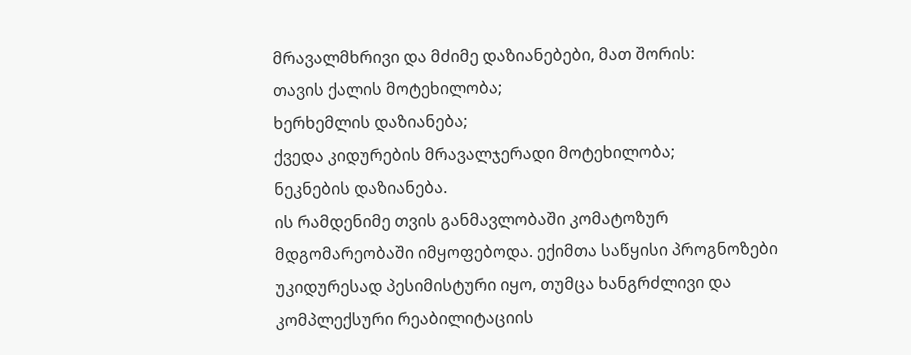მრავალმხრივი და მძიმე დაზიანებები, მათ შორის:
თავის ქალის მოტეხილობა;
ხერხემლის დაზიანება;
ქვედა კიდურების მრავალჯერადი მოტეხილობა;
ნეკნების დაზიანება.
ის რამდენიმე თვის განმავლობაში კომატოზურ მდგომარეობაში იმყოფებოდა. ექიმთა საწყისი პროგნოზები უკიდურესად პესიმისტური იყო, თუმცა ხანგრძლივი და კომპლექსური რეაბილიტაციის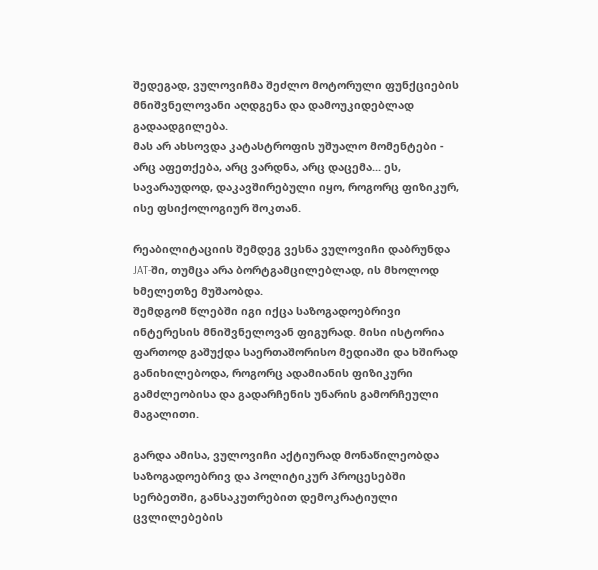შედეგად, ვულოვიჩმა შეძლო მოტორული ფუნქციების მნიშვნელოვანი აღდგენა და დამოუკიდებლად გადაადგილება.
მას არ ახსოვდა კატასტროფის უშუალო მომენტები - არც აფეთქება, არც ვარდნა, არც დაცემა... ეს, სავარაუდოდ, დაკავშირებული იყო, როგორც ფიზიკურ, ისე ფსიქოლოგიურ შოკთან.

რეაბილიტაციის შემდეგ ვესნა ვულოვიჩი დაბრუნდა JAT-ში, თუმცა არა ბორტგამცილებლად, ის მხოლოდ ხმელეთზე მუშაობდა.
შემდგომ წლებში იგი იქცა საზოგადოებრივი ინტერესის მნიშვნელოვან ფიგურად. მისი ისტორია ფართოდ გაშუქდა საერთაშორისო მედიაში და ხშირად განიხილებოდა, როგორც ადამიანის ფიზიკური გამძლეობისა და გადარჩენის უნარის გამორჩეული მაგალითი.

გარდა ამისა, ვულოვიჩი აქტიურად მონაწილეობდა საზოგადოებრივ და პოლიტიკურ პროცესებში სერბეთში, განსაკუთრებით დემოკრატიული ცვლილებების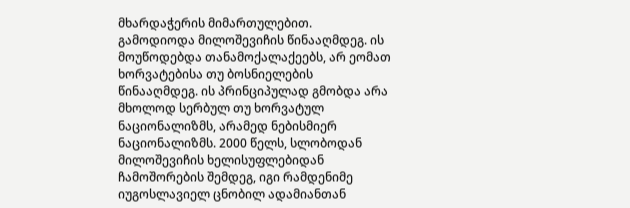მხარდაჭერის მიმართულებით. გამოდიოდა მილოშევიჩის წინააღმდეგ. ის მოუწოდებდა თანამოქალაქეებს, არ ეომათ ხორვატებისა თუ ბოსნიელების წინააღმდეგ. ის პრინციპულად გმობდა არა მხოლოდ სერბულ თუ ხორვატულ ნაციონალიზმს, არამედ ნებისმიერ ნაციონალიზმს. 2000 წელს, სლობოდან მილოშევიჩის ხელისუფლებიდან ჩამოშორების შემდეგ, იგი რამდენიმე იუგოსლავიელ ცნობილ ადამიანთან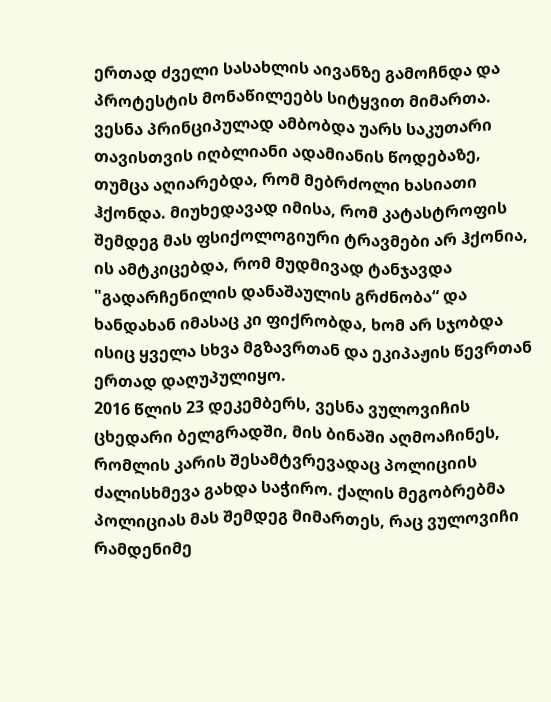ერთად ძველი სასახლის აივანზე გამოჩნდა და პროტესტის მონაწილეებს სიტყვით მიმართა.
ვესნა პრინციპულად ამბობდა უარს საკუთარი თავისთვის იღბლიანი ადამიანის წოდებაზე, თუმცა აღიარებდა, რომ მებრძოლი ხასიათი ჰქონდა. მიუხედავად იმისა, რომ კატასტროფის შემდეგ მას ფსიქოლოგიური ტრავმები არ ჰქონია, ის ამტკიცებდა, რომ მუდმივად ტანჯავდა "გადარჩენილის დანაშაულის გრძნობა“ და ხანდახან იმასაც კი ფიქრობდა, ხომ არ სჯობდა ისიც ყველა სხვა მგზავრთან და ეკიპაჟის წევრთან ერთად დაღუპულიყო.
2016 წლის 23 დეკემბერს, ვესნა ვულოვიჩის ცხედარი ბელგრადში, მის ბინაში აღმოაჩინეს, რომლის კარის შესამტვრევადაც პოლიციის ძალისხმევა გახდა საჭირო. ქალის მეგობრებმა პოლიციას მას შემდეგ მიმართეს, რაც ვულოვიჩი რამდენიმე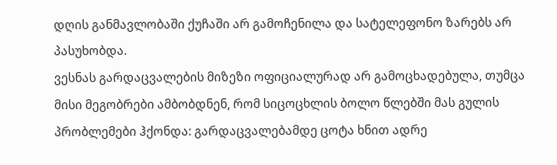დღის განმავლობაში ქუჩაში არ გამოჩენილა და სატელეფონო ზარებს არ პასუხობდა.
ვესნას გარდაცვალების მიზეზი ოფიციალურად არ გამოცხადებულა, თუმცა მისი მეგობრები ამბობდნენ, რომ სიცოცხლის ბოლო წლებში მას გულის პრობლემები ჰქონდა: გარდაცვალებამდე ცოტა ხნით ადრე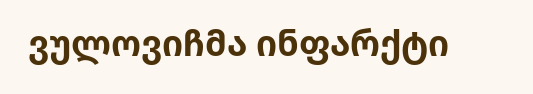ვულოვიჩმა ინფარქტი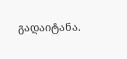გადაიტანა.